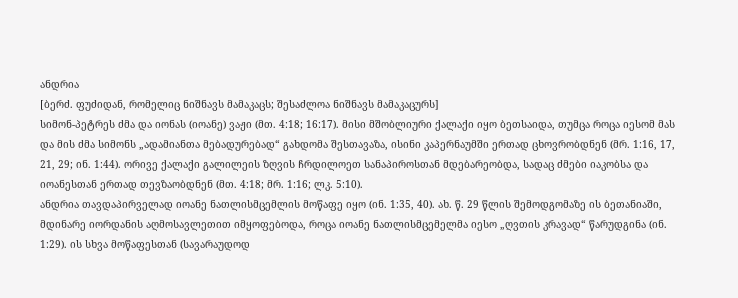ანდრია
[ბერძ. ფუძიდან, რომელიც ნიშნავს მამაკაცს; შესაძლოა ნიშნავს მამაკაცურს]
სიმონ-პეტრეს ძმა და იონას (იოანე) ვაჟი (მთ. 4:18; 16:17). მისი მშობლიური ქალაქი იყო ბეთსაიდა, თუმცა როცა იესომ მას და მის ძმა სიმონს „ადამიანთა მებადურებად“ გახდომა შესთავაზა, ისინი კაპერნაუმში ერთად ცხოვრობდნენ (მრ. 1:16, 17, 21, 29; ინ. 1:44). ორივე ქალაქი გალილეის ზღვის ჩრდილოეთ სანაპიროსთან მდებარეობდა, სადაც ძმები იაკობსა და იოანესთან ერთად თევზაობდნენ (მთ. 4:18; მრ. 1:16; ლკ. 5:10).
ანდრია თავდაპირველად იოანე ნათლისმცემლის მოწაფე იყო (ინ. 1:35, 40). ახ. წ. 29 წლის შემოდგომაზე ის ბეთანიაში, მდინარე იორდანის აღმოსავლეთით იმყოფებოდა, როცა იოანე ნათლისმცემელმა იესო „ღვთის კრავად“ წარუდგინა (ინ. 1:29). ის სხვა მოწაფესთან (სავარაუდოდ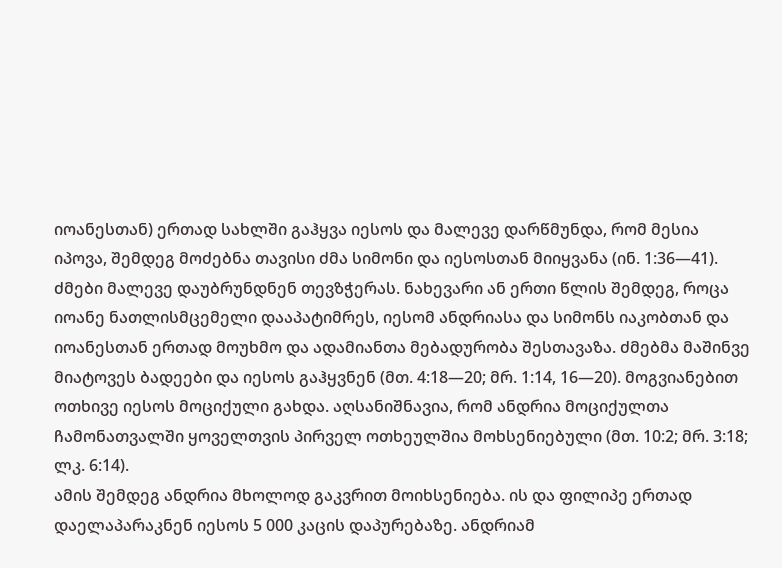იოანესთან) ერთად სახლში გაჰყვა იესოს და მალევე დარწმუნდა, რომ მესია იპოვა, შემდეგ მოძებნა თავისი ძმა სიმონი და იესოსთან მიიყვანა (ინ. 1:36—41). ძმები მალევე დაუბრუნდნენ თევზჭერას. ნახევარი ან ერთი წლის შემდეგ, როცა იოანე ნათლისმცემელი დააპატიმრეს, იესომ ანდრიასა და სიმონს იაკობთან და იოანესთან ერთად მოუხმო და ადამიანთა მებადურობა შესთავაზა. ძმებმა მაშინვე მიატოვეს ბადეები და იესოს გაჰყვნენ (მთ. 4:18—20; მრ. 1:14, 16—20). მოგვიანებით ოთხივე იესოს მოციქული გახდა. აღსანიშნავია, რომ ანდრია მოციქულთა ჩამონათვალში ყოველთვის პირველ ოთხეულშია მოხსენიებული (მთ. 10:2; მრ. 3:18; ლკ. 6:14).
ამის შემდეგ ანდრია მხოლოდ გაკვრით მოიხსენიება. ის და ფილიპე ერთად დაელაპარაკნენ იესოს 5 000 კაცის დაპურებაზე. ანდრიამ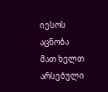იესოს აცნობა მათ ხელთ არსებული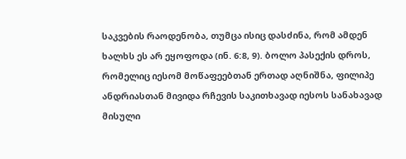საკვების რაოდენობა, თუმცა ისიც დასძინა, რომ ამდენ ხალხს ეს არ ეყოფოდა (ინ. 6:8, 9). ბოლო პასექის დროს, რომელიც იესომ მოწაფეებთან ერთად აღნიშნა, ფილიპე ანდრიასთან მივიდა რჩევის საკითხავად იესოს სანახავად მისული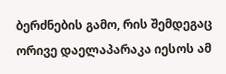ბერძნების გამო, რის შემდეგაც ორივე დაელაპარაკა იესოს ამ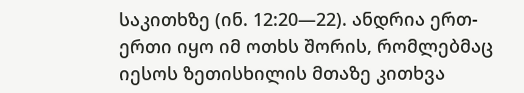საკითხზე (ინ. 12:20—22). ანდრია ერთ-ერთი იყო იმ ოთხს შორის, რომლებმაც იესოს ზეთისხილის მთაზე კითხვა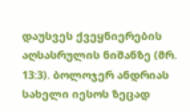დაუსვეს ქვეყნიერების აღსასრულის ნიშანზე (მრ. 13:3). ბოლოჯერ ანდრიას სახელი იესოს ზეცად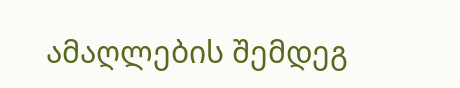ამაღლების შემდეგ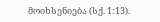მოიხსენიება (სქ. 1:13).